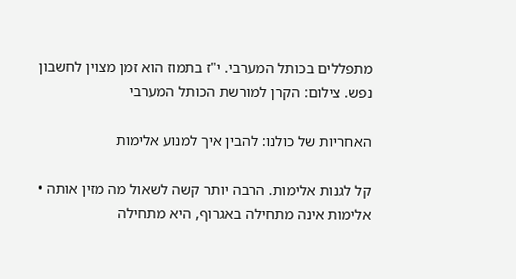מתפללים בכותל המערבי. י"ז בתמוז הוא זמן מצוין לחשבון נפש. צילום: הקרן למורשת הכותל המערבי

האחריות של כולנו: להבין איך למנוע אלימות

קל לגנות אלימות. הרבה יותר קשה לשאול מה מזין אותה • אלימות אינה מתחילה באגרוף, היא מתחילה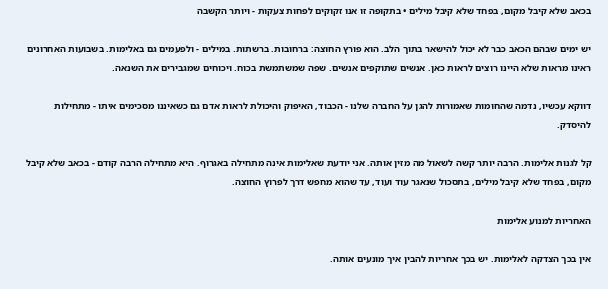בכאב שלא קיבל מקום, בפחד שלא קיבל מילים • בתקופה זו אנו זקוקים לפחות צעקות - ויותר הקשבה

יש ימים שבהם הכאב כבר לא יכול להישאר בתוך הלב. הוא פורץ החוצה: ברחובות. ברשתות. במילים - ולפעמים גם באלימות. בשבועות האחרונים ראינו מראות שלא היינו רוצים לראות כאן. אנשים שתוקפים אנשים. שפה שמשתמשת בכוח. ויכוחים שמגבירים את השנאה.

דווקא עכשיו, נדמה שהחומות שאמורות להגן על החברה שלנו - הכבוד, האיפוק והיכולת לראות אדם גם כשאיננו מסכימים איתו - מתחילות להיסדק.

קל לגנות אלימות. הרבה יותר קשה לשאול מה מזין אותה. אני יודעת שאלימות אינה מתחילה באגרוף. היא מתחילה הרבה קודם - בכאב שלא קיבל מקום, בפחד שלא קיבל מילים, בתסכול שנאגר עוד ועוד, עד שהוא מחפש דרך לפרוץ החוצה.

האחריות למנוע אלימות

אין בכך הצדקה לאלימות. יש בכך אחריות להבין איך מונעים אותה.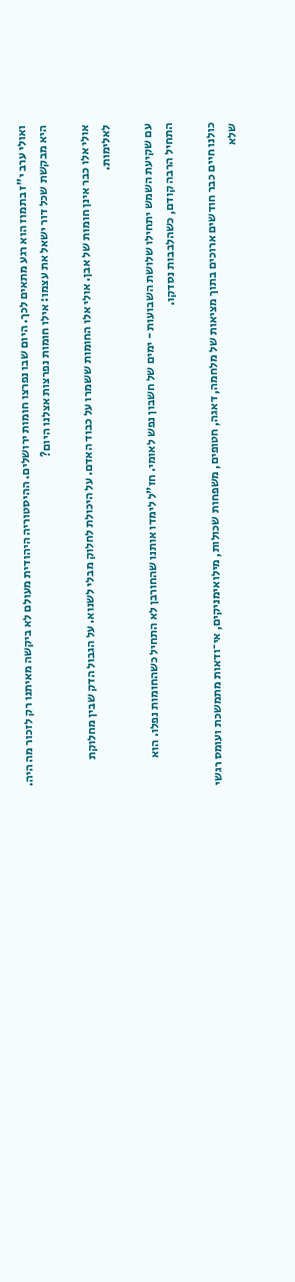ואולי ערב י"ז בתמוז הוא רגע מתאים לכך. היום שבו נפרצו חומות ירושלים. ההיסטוריה היהודית מעולם לא ביקשה מאיתנו רק לזכור מה היה. היא מבקשת שכל דור ישאל את עצמו: אילו חומות נפרצות אצלנו היום?

אולי אלו כבר אינן חומות של אבן. אולי אלו החומות ששמרו על כבוד האדם. על היכולת לחלוק מבלי לשנוא. על הגבול הדק שבין מחלוקת לאלימות.

עם שקיעת השמש יתחילו שלושת השבועות - ימים של חשבון נפש לאומי. חז"ל לימדו אותנו שהחורבן לא התחיל כשהחומות נפלו. הוא התחיל הרבה קודם, כשהלבבות נסדקו.

כולנו חיים כבר חודשים ארוכים בתוך מציאות של מלחמה, דאגה, חטופים, משפחות שכולות, מילואימניקים, אי־ודאות מתמשכת ועומס רגשי שלא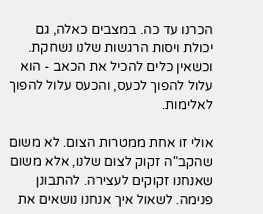הכרנו עד כה. במצבים כאלה, גם יכולת ויסות הרגשות שלנו נשחקת. וכשאין כלים להכיל את הכאב - הוא עלול להפוך לכעס, והכעס עלול להפוך לאלימות.

אולי זו אחת ממטרות הצום. לא משום שהקב"ה זקוק לצום שלנו, אלא משום שאנחנו זקוקים לעצירה. להתבונן פנימה. לשאול איך אנחנו נושאים את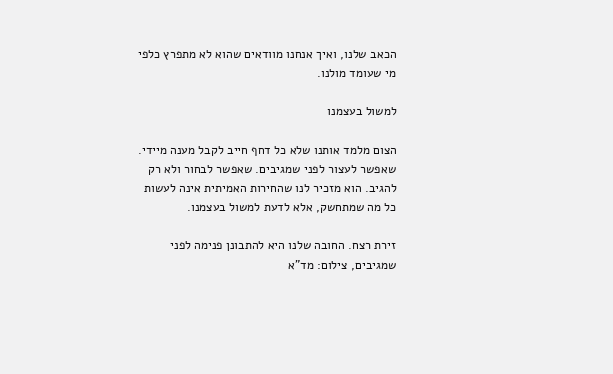הכאב שלנו, ואיך אנחנו מוודאים שהוא לא מתפרץ כלפי מי שעומד מולנו.

למשול בעצמנו

הצום מלמד אותנו שלא כל דחף חייב לקבל מענה מיידי. שאפשר לעצור לפני שמגיבים. שאפשר לבחור ולא רק להגיב. הוא מזכיר לנו שהחירות האמיתית אינה לעשות כל מה שמתחשק, אלא לדעת למשול בעצמנו.

זירת רצח. החובה שלנו היא להתבונן פנימה לפני שמגיבים, צילום: מד"א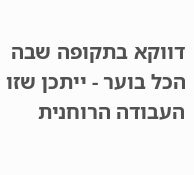דווקא בתקופה שבה הכל בוער - ייתכן שזו העבודה הרוחנית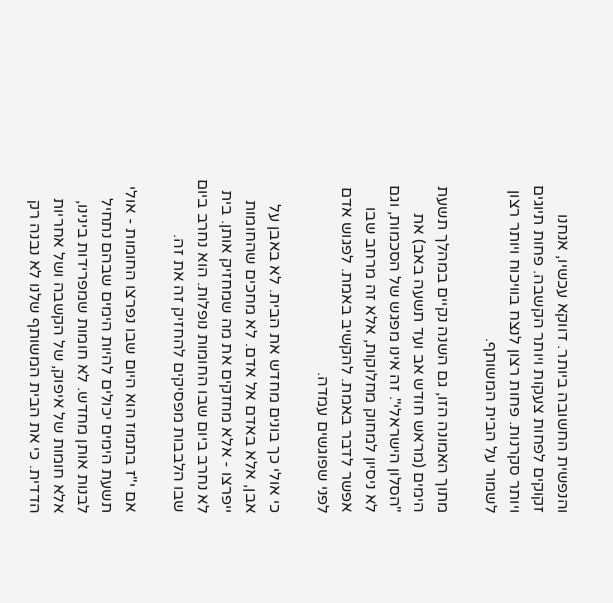והנפשית החשובה ביותר. דווקא עכשיו, אנחנו זקוקים לפחות צעקות ויותר הקשבה. פחות תיוגים ויותר סקרנות. פחות רצון לנצח בוויכוח ויותר רצון לשמור על הבית המשותף.

מתוך האמונה הזו, גם השנה נקיים במהלך תשעת הימים (מראש חודש אב ועד תשעה באב) את "הסלון הישראלי". זה אינו מפגש של הסכמות, וגם לא ניסיון למחוק מחלוקות, אלא זה מרחב שבו אפשר לדבר באמת. להקשיב באמת. לפגוש אדם לפני שפוגשים עמדה.

כי אולי כך בונים מחדש את הבית. לא באבן על אבן, אלא באדם אל אדם. לא מחכים שהחומות ייפרצו - אלא מחזקים את מה שמחזיק אותן. בית לא נחרב ביום שבו החומות נופלות. הוא נחרב ביום שבו הלבבות מפסיקים להחזיק זה את זה.

אם י"ז בתמוז הוא היום שבו נפרצו החומות - אולי תשעת הימים יכולים להיות הימים שבהם נתחיל לבנות אותן מחדש. לא חומות שמפרידות בינינו, אלא חומות של איפוק, של הקשבה ושל אחריות הדדית. כי את הבית המשותף שלנו לא נבנה רק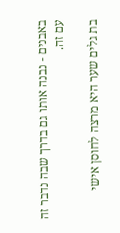באבנים - נבנה אותו גם בדרך שבה נדבר זה עם זה.

בת גלים שער היא מרצה לחוסן אישי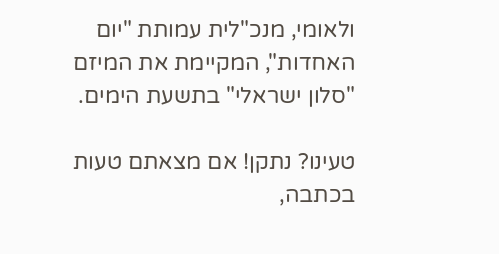ולאומי, מנכ"לית עמותת "יום האחדות", המקיימת את המיזם "סלון ישראלי" בתשעת הימים.

טעינו? נתקן! אם מצאתם טעות בכתבה,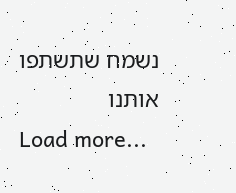נשמח שתשתפו אותנו
Load more...